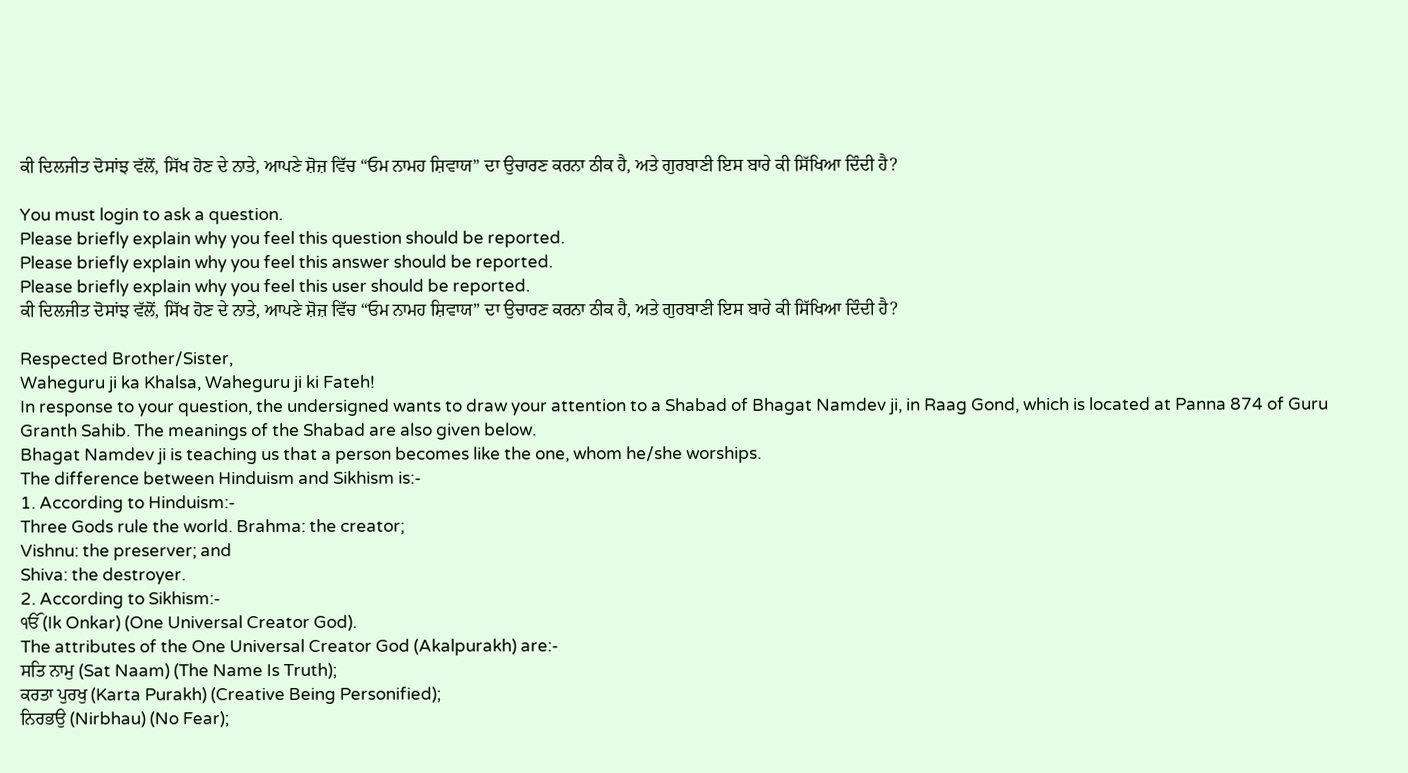ਕੀ ਦਿਲਜੀਤ ਦੋਸਾਂਝ ਵੱਲੋਂ, ਸਿੱਖ ਹੋਣ ਦੇ ਨਾਤੇ, ਆਪਣੇ ਸ਼ੋਜ਼ ਵਿੱਚ “ਓਮ ਨਾਮਹ ਸ਼ਿਵਾਯ” ਦਾ ਉਚਾਰਣ ਕਰਨਾ ਠੀਕ ਹੈ, ਅਤੇ ਗੁਰਬਾਣੀ ਇਸ ਬਾਰੇ ਕੀ ਸਿੱਖਿਆ ਦਿੰਦੀ ਹੈ?

You must login to ask a question.
Please briefly explain why you feel this question should be reported.
Please briefly explain why you feel this answer should be reported.
Please briefly explain why you feel this user should be reported.
ਕੀ ਦਿਲਜੀਤ ਦੋਸਾਂਝ ਵੱਲੋਂ, ਸਿੱਖ ਹੋਣ ਦੇ ਨਾਤੇ, ਆਪਣੇ ਸ਼ੋਜ਼ ਵਿੱਚ “ਓਮ ਨਾਮਹ ਸ਼ਿਵਾਯ” ਦਾ ਉਚਾਰਣ ਕਰਨਾ ਠੀਕ ਹੈ, ਅਤੇ ਗੁਰਬਾਣੀ ਇਸ ਬਾਰੇ ਕੀ ਸਿੱਖਿਆ ਦਿੰਦੀ ਹੈ?

Respected Brother/Sister,
Waheguru ji ka Khalsa, Waheguru ji ki Fateh!
In response to your question, the undersigned wants to draw your attention to a Shabad of Bhagat Namdev ji, in Raag Gond, which is located at Panna 874 of Guru Granth Sahib. The meanings of the Shabad are also given below.
Bhagat Namdev ji is teaching us that a person becomes like the one, whom he/she worships.
The difference between Hinduism and Sikhism is:-
1. According to Hinduism:-
Three Gods rule the world. Brahma: the creator;
Vishnu: the preserver; and
Shiva: the destroyer.
2. According to Sikhism:-
ੴ (Ik Onkar) (One Universal Creator God).
The attributes of the One Universal Creator God (Akalpurakh) are:-
ਸਤਿ ਨਾਮੁ (Sat Naam) (The Name Is Truth);
ਕਰਤਾ ਪੁਰਖੁ (Karta Purakh) (Creative Being Personified);
ਨਿਰਭਉ (Nirbhau) (No Fear);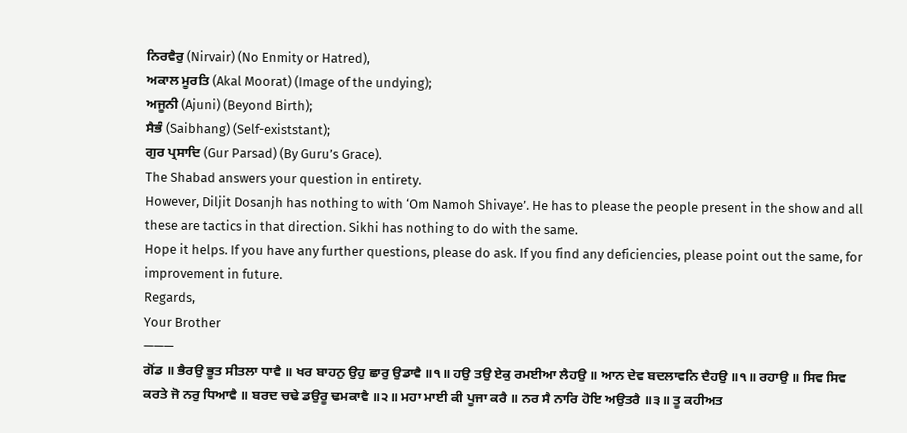ਨਿਰਵੈਰੁ (Nirvair) (No Enmity or Hatred),
ਅਕਾਲ ਮੂਰਤਿ (Akal Moorat) (Image of the undying);
ਅਜੂਨੀ (Ajuni) (Beyond Birth);
ਸੈਭੰ (Saibhang) (Self-existstant);
ਗੁਰ ਪ੍ਰਸਾਦਿ (Gur Parsad) (By Guru’s Grace).
The Shabad answers your question in entirety.
However, Diljit Dosanjh has nothing to with ‘Om Namoh Shivaye’. He has to please the people present in the show and all these are tactics in that direction. Sikhi has nothing to do with the same.
Hope it helps. If you have any further questions, please do ask. If you find any deficiencies, please point out the same, for improvement in future.
Regards,
Your Brother
———
ਗੋਂਡ ॥ ਭੈਰਉ ਭੂਤ ਸੀਤਲਾ ਧਾਵੈ ॥ ਖਰ ਬਾਹਨੁ ਉਹੁ ਛਾਰੁ ਉਡਾਵੈ ॥੧॥ ਹਉ ਤਉ ਏਕੁ ਰਮਈਆ ਲੈਹਉ ॥ ਆਨ ਦੇਵ ਬਦਲਾਵਨਿ ਦੈਹਉ ॥੧॥ ਰਹਾਉ ॥ ਸਿਵ ਸਿਵ ਕਰਤੇ ਜੋ ਨਰੁ ਧਿਆਵੈ ॥ ਬਰਦ ਚਢੇ ਡਉਰੂ ਢਮਕਾਵੈ ॥੨॥ ਮਹਾ ਮਾਈ ਕੀ ਪੂਜਾ ਕਰੈ ॥ ਨਰ ਸੈ ਨਾਰਿ ਹੋਇ ਅਉਤਰੈ ॥੩॥ ਤੂ ਕਹੀਅਤ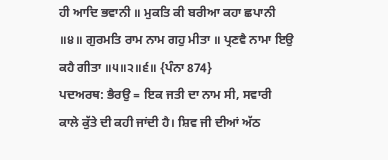ਹੀ ਆਦਿ ਭਵਾਨੀ ॥ ਮੁਕਤਿ ਕੀ ਬਰੀਆ ਕਹਾ ਛਪਾਨੀ ॥੪॥ ਗੁਰਮਤਿ ਰਾਮ ਨਾਮ ਗਹੁ ਮੀਤਾ ॥ ਪ੍ਰਣਵੈ ਨਾਮਾ ਇਉ ਕਹੈ ਗੀਤਾ ॥੫॥੨॥੬॥ {ਪੰਨਾ 874}
ਪਦਅਰਥ: ਭੈਰਉ = ਇਕ ਜਤੀ ਦਾ ਨਾਮ ਸੀ, ਸਵਾਰੀ ਕਾਲੇ ਕੁੱਤੇ ਦੀ ਕਹੀ ਜਾਂਦੀ ਹੈ। ਸ਼ਿਵ ਜੀ ਦੀਆਂ ਅੱਠ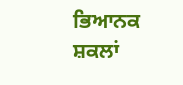ਭਿਆਨਕ ਸ਼ਕਲਾਂ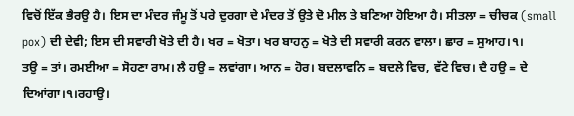ਵਿਚੋਂ ਇੱਕ ਭੈਰਉ ਹੈ। ਇਸ ਦਾ ਮੰਦਰ ਜੰਮੂ ਤੋਂ ਪਰੇ ਦੁਰਗਾ ਦੇ ਮੰਦਰ ਤੋਂ ਉਤੇ ਦੋ ਮੀਲ ਤੇ ਬਣਿਆ ਹੋਇਆ ਹੈ। ਸੀਤਲਾ = ਚੀਚਕ (small pox) ਦੀ ਦੇਵੀ; ਇਸ ਦੀ ਸਵਾਰੀ ਖੋਤੇ ਦੀ ਹੈ। ਖਰ = ਖੋਤਾ। ਖਰ ਬਾਹਨੁ = ਖੋਤੇ ਦੀ ਸਵਾਰੀ ਕਰਨ ਵਾਲਾ। ਛਾਰ = ਸੁਆਹ।੧।
ਤਉ = ਤਾਂ। ਰਮਈਆ = ਸੋਹਣਾ ਰਾਮ। ਲੈ ਹਉ = ਲਵਾਂਗਾ। ਆਨ = ਹੋਰ। ਬਦਲਾਵਨਿ = ਬਦਲੇ ਵਿਚ, ਵੱਟੇ ਵਿਚ। ਦੈ ਹਉ = ਦੇ ਦਿਆਂਗਾ।੧।ਰਹਾਉ।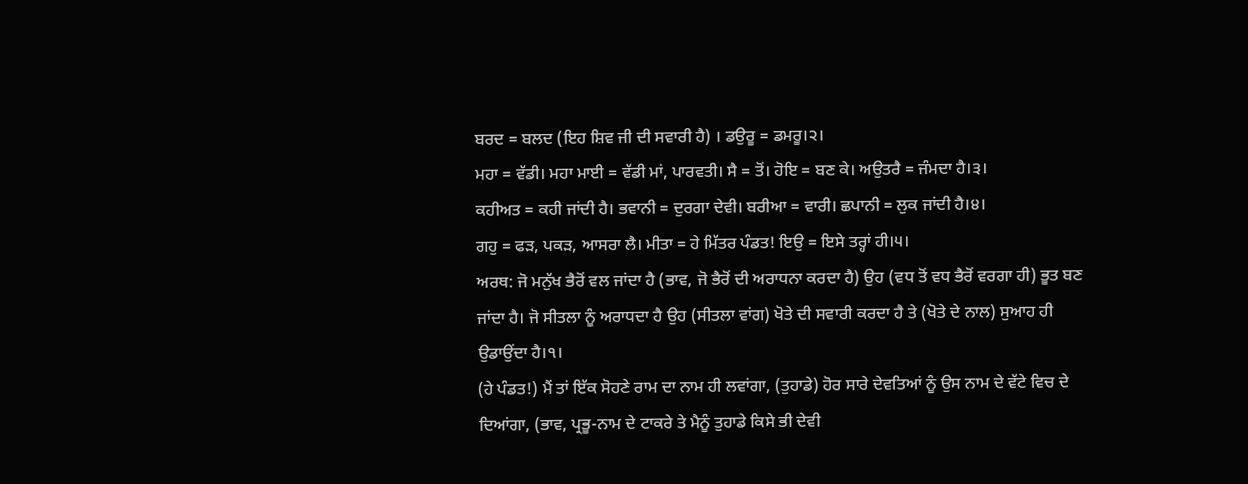ਬਰਦ = ਬਲਦ (ਇਹ ਸ਼ਿਵ ਜੀ ਦੀ ਸਵਾਰੀ ਹੈ) । ਡਉਰੂ = ਡਮਰੂ।੨।
ਮਹਾ = ਵੱਡੀ। ਮਹਾ ਮਾਈ = ਵੱਡੀ ਮਾਂ, ਪਾਰਵਤੀ। ਸੈ = ਤੋਂ। ਹੋਇ = ਬਣ ਕੇ। ਅਉਤਰੈ = ਜੰਮਦਾ ਹੈ।੩।
ਕਹੀਅਤ = ਕਹੀ ਜਾਂਦੀ ਹੈ। ਭਵਾਨੀ = ਦੁਰਗਾ ਦੇਵੀ। ਬਰੀਆ = ਵਾਰੀ। ਛਪਾਨੀ = ਲੁਕ ਜਾਂਦੀ ਹੈ।੪।
ਗਹੁ = ਫੜ, ਪਕੜ, ਆਸਰਾ ਲੈ। ਮੀਤਾ = ਹੇ ਮਿੱਤਰ ਪੰਡਤ! ਇਉ = ਇਸੇ ਤਰ੍ਹਾਂ ਹੀ।੫।
ਅਰਥ: ਜੋ ਮਨੁੱਖ ਭੈਰੋਂ ਵਲ ਜਾਂਦਾ ਹੈ (ਭਾਵ, ਜੋ ਭੈਰੋਂ ਦੀ ਅਰਾਧਨਾ ਕਰਦਾ ਹੈ) ਉਹ (ਵਧ ਤੋਂ ਵਧ ਭੈਰੋਂ ਵਰਗਾ ਹੀ) ਭੂਤ ਬਣ ਜਾਂਦਾ ਹੈ। ਜੋ ਸੀਤਲਾ ਨੂੰ ਅਰਾਧਦਾ ਹੈ ਉਹ (ਸੀਤਲਾ ਵਾਂਗ) ਖੋਤੇ ਦੀ ਸਵਾਰੀ ਕਰਦਾ ਹੈ ਤੇ (ਖੋਤੇ ਦੇ ਨਾਲ) ਸੁਆਹ ਹੀ ਉਡਾਉਂਦਾ ਹੈ।੧।
(ਹੇ ਪੰਡਤ!) ਮੈਂ ਤਾਂ ਇੱਕ ਸੋਹਣੇ ਰਾਮ ਦਾ ਨਾਮ ਹੀ ਲਵਾਂਗਾ, (ਤੁਹਾਡੇ) ਹੋਰ ਸਾਰੇ ਦੇਵਤਿਆਂ ਨੂੰ ਉਸ ਨਾਮ ਦੇ ਵੱਟੇ ਵਿਚ ਦੇ ਦਿਆਂਗਾ, (ਭਾਵ, ਪ੍ਰਭੂ-ਨਾਮ ਦੇ ਟਾਕਰੇ ਤੇ ਮੈਨੂੰ ਤੁਹਾਡੇ ਕਿਸੇ ਭੀ ਦੇਵੀ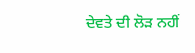ਦੇਵਤੇ ਦੀ ਲੋੜ ਨਹੀਂ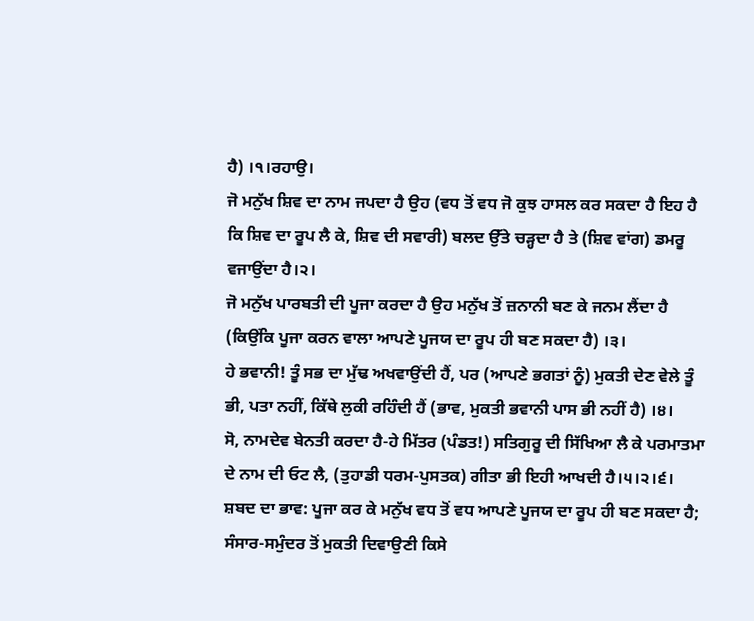ਹੈ) ।੧।ਰਹਾਉ।
ਜੋ ਮਨੁੱਖ ਸ਼ਿਵ ਦਾ ਨਾਮ ਜਪਦਾ ਹੈ ਉਹ (ਵਧ ਤੋਂ ਵਧ ਜੋ ਕੁਝ ਹਾਸਲ ਕਰ ਸਕਦਾ ਹੈ ਇਹ ਹੈ ਕਿ ਸ਼ਿਵ ਦਾ ਰੂਪ ਲੈ ਕੇ, ਸ਼ਿਵ ਦੀ ਸਵਾਰੀ) ਬਲਦ ਉੱਤੇ ਚੜ੍ਹਦਾ ਹੈ ਤੇ (ਸ਼ਿਵ ਵਾਂਗ) ਡਮਰੂ ਵਜਾਉਂਦਾ ਹੈ।੨।
ਜੋ ਮਨੁੱਖ ਪਾਰਬਤੀ ਦੀ ਪੂਜਾ ਕਰਦਾ ਹੈ ਉਹ ਮਨੁੱਖ ਤੋਂ ਜ਼ਨਾਨੀ ਬਣ ਕੇ ਜਨਮ ਲੈਂਦਾ ਹੈ (ਕਿਉਂਕਿ ਪੂਜਾ ਕਰਨ ਵਾਲਾ ਆਪਣੇ ਪੂਜਯ ਦਾ ਰੂਪ ਹੀ ਬਣ ਸਕਦਾ ਹੈ) ।੩।
ਹੇ ਭਵਾਨੀ! ਤੂੰ ਸਭ ਦਾ ਮੁੱਢ ਅਖਵਾਉਂਦੀ ਹੈਂ, ਪਰ (ਆਪਣੇ ਭਗਤਾਂ ਨੂੰ) ਮੁਕਤੀ ਦੇਣ ਵੇਲੇ ਤੂੰ ਭੀ, ਪਤਾ ਨਹੀਂ, ਕਿੱਥੇ ਲੁਕੀ ਰਹਿੰਦੀ ਹੈਂ (ਭਾਵ, ਮੁਕਤੀ ਭਵਾਨੀ ਪਾਸ ਭੀ ਨਹੀਂ ਹੈ) ।੪।
ਸੋ, ਨਾਮਦੇਵ ਬੇਨਤੀ ਕਰਦਾ ਹੈ-ਹੇ ਮਿੱਤਰ (ਪੰਡਤ!) ਸਤਿਗੁਰੂ ਦੀ ਸਿੱਖਿਆ ਲੈ ਕੇ ਪਰਮਾਤਮਾ ਦੇ ਨਾਮ ਦੀ ਓਟ ਲੈ, (ਤੁਹਾਡੀ ਧਰਮ-ਪੁਸਤਕ) ਗੀਤਾ ਭੀ ਇਹੀ ਆਖਦੀ ਹੈ।੫।੨।੬।
ਸ਼ਬਦ ਦਾ ਭਾਵ: ਪੂਜਾ ਕਰ ਕੇ ਮਨੁੱਖ ਵਧ ਤੋਂ ਵਧ ਆਪਣੇ ਪੂਜਯ ਦਾ ਰੂਪ ਹੀ ਬਣ ਸਕਦਾ ਹੈ; ਸੰਸਾਰ-ਸਮੁੰਦਰ ਤੋਂ ਮੁਕਤੀ ਦਿਵਾਉਣੀ ਕਿਸੇ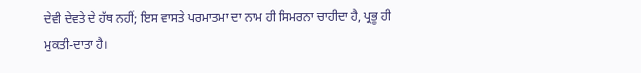ਦੇਵੀ ਦੇਵਤੇ ਦੇ ਹੱਥ ਨਹੀਂ; ਇਸ ਵਾਸਤੇ ਪਰਮਾਤਮਾ ਦਾ ਨਾਮ ਹੀ ਸਿਮਰਨਾ ਚਾਹੀਦਾ ਹੈ, ਪ੍ਰਭੂ ਹੀ ਮੁਕਤੀ-ਦਾਤਾ ਹੈ।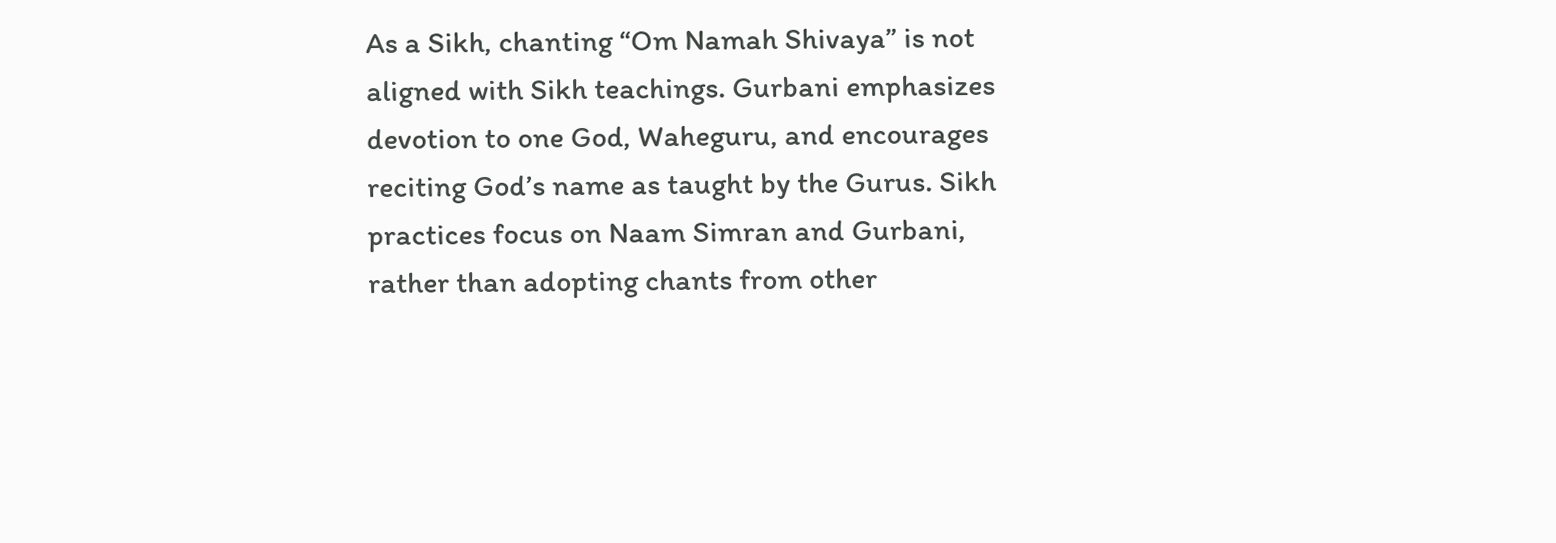As a Sikh, chanting “Om Namah Shivaya” is not aligned with Sikh teachings. Gurbani emphasizes devotion to one God, Waheguru, and encourages reciting God’s name as taught by the Gurus. Sikh practices focus on Naam Simran and Gurbani, rather than adopting chants from other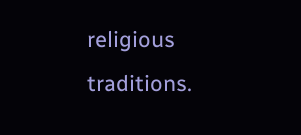religious traditions.